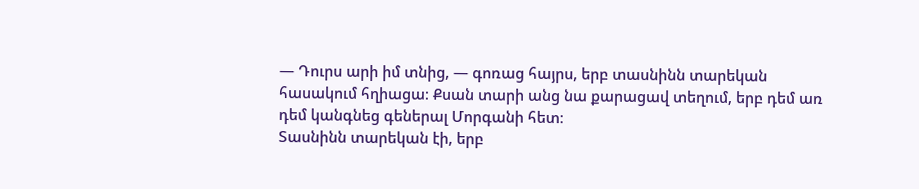— Դուրս արի իմ տնից, — գոռաց հայրս, երբ տասնինն տարեկան հասակում հղիացա։ Քսան տարի անց նա քարացավ տեղում, երբ դեմ առ դեմ կանգնեց գեներալ Մորգանի հետ։
Տասնինն տարեկան էի, երբ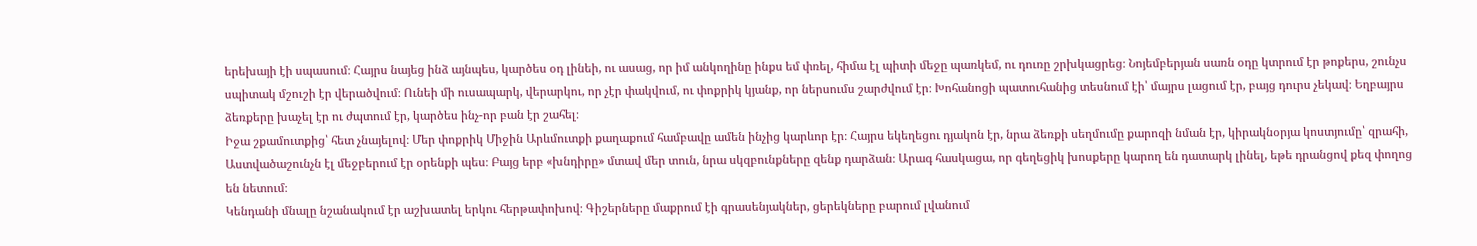երեխայի էի սպասում։ Հայրս նայեց ինձ այնպես, կարծես օդ լինեի, ու ասաց, որ իմ անկողինը ինքս եմ փռել, հիմա էլ պիտի մեջը պառկեմ, ու դուռը շրխկացրեց։ Նոյեմբերյան սառն օդը կտրում էր թոքերս, շունչս սպիտակ մշուշի էր վերածվում։ Ունեի մի ուսապարկ, վերարկու, որ չէր փակվում, ու փոքրիկ կյանք, որ ներսումս շարժվում էր։ Խոհանոցի պատուհանից տեսնում էի՝ մայրս լացում էր, բայց դուրս չեկավ։ Եղբայրս ձեռքերը խաչել էր ու ժպտում էր, կարծես ինչ-որ բան էր շահել։
Իջա շքամուտքից՝ հետ չնայելով։ Մեր փոքրիկ Միջին Արևմուտքի քաղաքում համբավը ամեն ինչից կարևոր էր։ Հայրս եկեղեցու դյակոն էր, նրա ձեռքի սեղմումը քարոզի նման էր, կիրակնօրյա կոստյումը՝ զրահի, Աստվածաշունչն էլ մեջբերում էր օրենքի պես։ Բայց երբ «խնդիրը» մտավ մեր տուն, նրա սկզբունքները զենք դարձան։ Արագ հասկացա, որ գեղեցիկ խոսքերը կարող են դատարկ լինել, եթե դրանցով քեզ փողոց են նետում։
Կենդանի մնալը նշանակում էր աշխատել երկու հերթափոխով։ Գիշերները մաքրում էի գրասենյակներ, ցերեկները բարում լվանում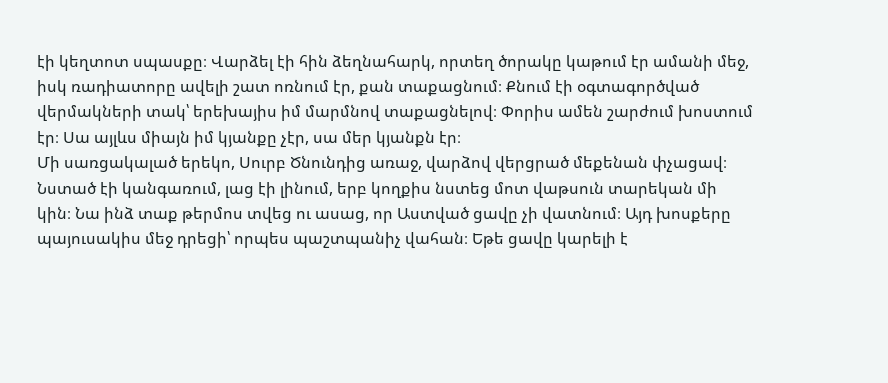էի կեղտոտ սպասքը։ Վարձել էի հին ձեղնահարկ, որտեղ ծորակը կաթում էր ամանի մեջ, իսկ ռադիատորը ավելի շատ ոռնում էր, քան տաքացնում։ Քնում էի օգտագործված վերմակների տակ՝ երեխայիս իմ մարմնով տաքացնելով։ Փորիս ամեն շարժում խոստում էր։ Սա այլևս միայն իմ կյանքը չէր, սա մեր կյանքն էր։
Մի սառցակալած երեկո, Սուրբ Ծնունդից առաջ, վարձով վերցրած մեքենան փչացավ։ Նստած էի կանգառում, լաց էի լինում, երբ կողքիս նստեց մոտ վաթսուն տարեկան մի կին։ Նա ինձ տաք թերմոս տվեց ու ասաց, որ Աստված ցավը չի վատնում։ Այդ խոսքերը պայուսակիս մեջ դրեցի՝ որպես պաշտպանիչ վահան։ Եթե ցավը կարելի է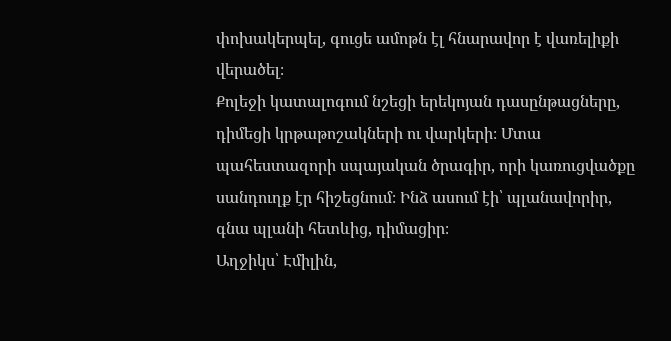փոխակերպել, գուցե ամոթն էլ հնարավոր է վառելիքի վերածել։
Քոլեջի կատալոգում նշեցի երեկոյան դասընթացները, դիմեցի կրթաթոշակների ու վարկերի։ Մտա պահեստազորի սպայական ծրագիր, որի կառուցվածքը սանդուղք էր հիշեցնում։ Ինձ ասում էի՝ պլանավորիր, գնա պլանի հետևից, դիմացիր։
Աղջիկս՝ Էմիլին,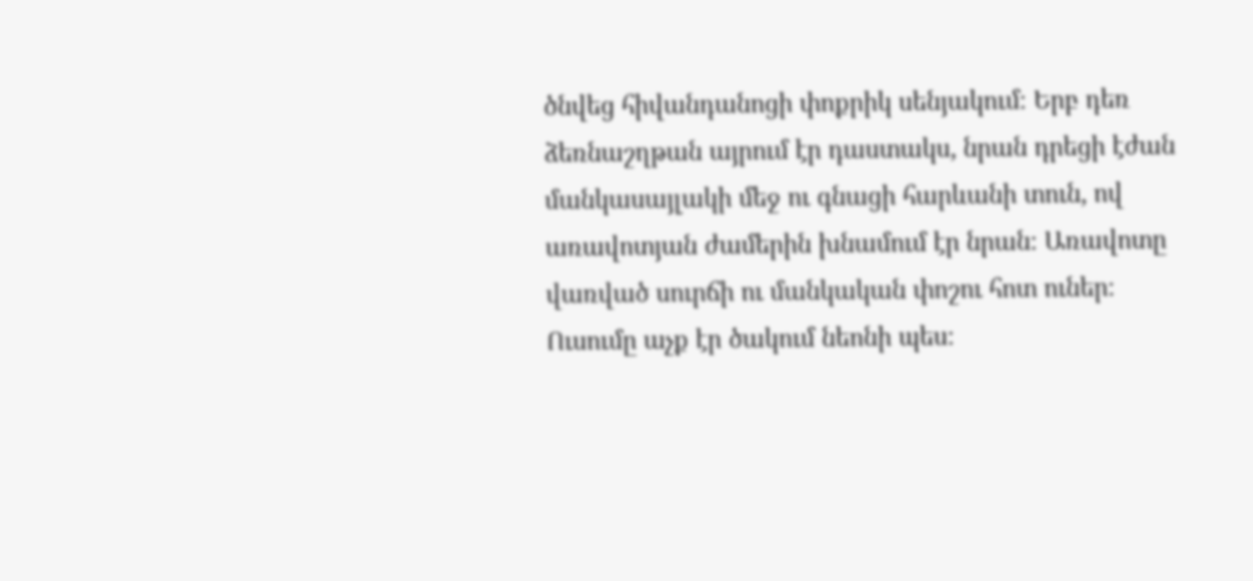ծնվեց հիվանդանոցի փոքրիկ սենյակում։ Երբ դեռ ձեռնաշղթան այրում էր դաստակս, նրան դրեցի էժան մանկասայլակի մեջ ու գնացի հարևանի տուն, ով առավոտյան ժամերին խնամում էր նրան։ Առավոտը վառված սուրճի ու մանկական փոշու հոտ ուներ։ Ուսումը աչք էր ծակում նեոնի պես։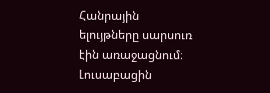Հանրային ելույթները սարսուռ էին առաջացնում։ Լուսաբացին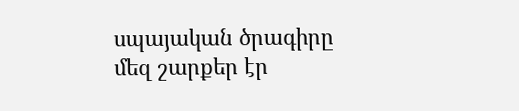սպայական ծրագիրը մեզ շարքեր էր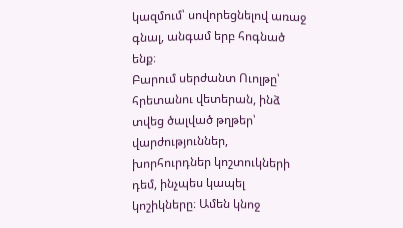կազմում՝ սովորեցնելով առաջ գնալ, անգամ երբ հոգնած ենք։
Բարում սերժանտ Ուոլթը՝ հրետանու վետերան, ինձ տվեց ծալված թղթեր՝ վարժություններ, խորհուրդներ կոշտուկների դեմ, ինչպես կապել կոշիկները։ Ամեն կնոջ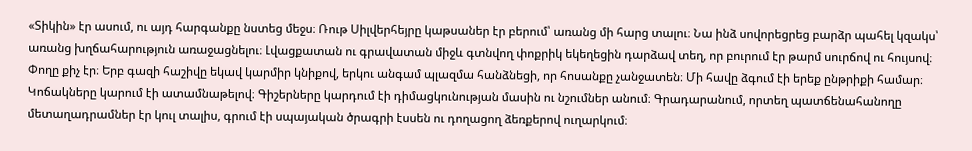«Տիկին» էր ասում, ու այդ հարգանքը նստեց մեջս։ Ռութ Սիլվերհեյրը կաթսաներ էր բերում՝ առանց մի հարց տալու։ Նա ինձ սովորեցրեց բարձր պահել կզակս՝ առանց խղճահարություն առաջացնելու։ Լվացքատան ու գրավատան միջև գտնվող փոքրիկ եկեղեցին դարձավ տեղ, որ բուրում էր թարմ սուրճով ու հույսով։
Փողը քիչ էր։ Երբ գազի հաշիվը եկավ կարմիր կնիքով, երկու անգամ պլազմա հանձնեցի, որ հոսանքը չանջատեն։ Մի հավը ձգում էի երեք ընթրիքի համար։ Կոճակները կարում էի ատամնաթելով։ Գիշերները կարդում էի դիմացկունության մասին ու նշումներ անում։ Գրադարանում, որտեղ պատճենահանողը մետաղադրամներ էր կուլ տալիս, գրում էի սպայական ծրագրի էսսեն ու դողացող ձեռքերով ուղարկում։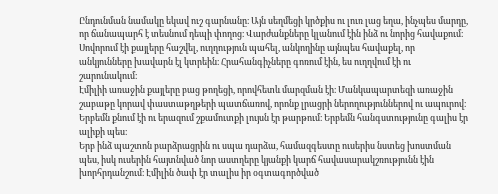Ընդունման նամակը եկավ ուշ գարնանը։ Այն սեղմեցի կրծքիս ու լուռ լաց եղա, ինչպես մարդը, որ ճանապարհ է տեսնում դեպի փողոց։ Վարժանքները կլանում էին ինձ ու նորից հավաքում։ Սովորում էի քայլերը հաշվել, ուղղություն պահել, անկողինը այնպես հավաքել, որ անկյունները խավարն էլ կտրեին։ Հրահանգիչները գոռում էին, ես ուղղվում էի ու շարունակում։
Էմիլիի առաջին քայլերը բաց թողեցի, որովհետև մարզման էի։ Մանկապարտեզի առաջին շաբաթը կորավ փաստաթղթերի պատճառով, որոնք լրացրի ներողություններով ու ապուրով։ Երբեմն քնում էի ու երազում շքամուտքի լույսն էր թարթում։ Երբեմն հանգստությունը գալիս էր ալիքի պես։
Երբ ինձ պաշտոն բարձրացրին ու սպա դարձա, համազգեստը ուսերիս նստեց խոստման պես, իսկ ուսերին հայտնված նոր աստղերը կյանքի կարճ հավասարակշռությունն էին խորհրդանշում։ Էմիլին ծափ էր տալիս իր օգտագործված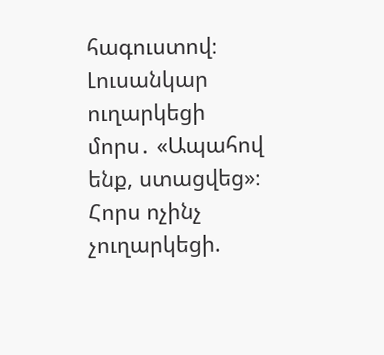հագուստով։ Լուսանկար ուղարկեցի մորս․ «Ապահով ենք, ստացվեց»։ Հորս ոչինչ չուղարկեցի.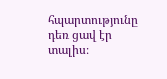հպարտությունը դեռ ցավ էր տալիս։